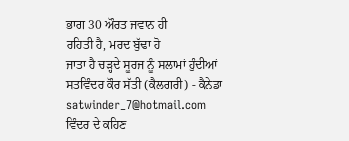ਭਾਗ 30 ਔਰਤ ਜਵਾਨ ਹੀ
ਰਹਿਤੀ ਹੈ, ਮਰਦ ਬੁੱਢਾ ਹੋ
ਜਾਤਾ ਹੈ ਚੜ੍ਹਦੇ ਸੂਰਜ ਨੂੰ ਸਲਾਮਾਂ ਹੁੰਦੀਆਂ
ਸਤਵਿੰਦਰ ਕੌਰ ਸੱਤੀ (ਕੈਲਗਰੀ) - ਕੈਨੇਡਾ satwinder_7@hotmail.com
ਵਿੰਦਰ ਦੇ ਕਹਿਣ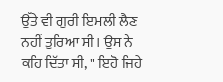ਉੱਤੇ ਵੀ ਗੁਰੀ ਇਮਲੀ ਲੈਣ
ਨਹੀਂ ਤੁਰਿਆ ਸੀ। ਉਸ ਨੇ ਕਹਿ ਦਿੱਤਾ ਸੀ, " ਇਹੋ ਜਿਹੇ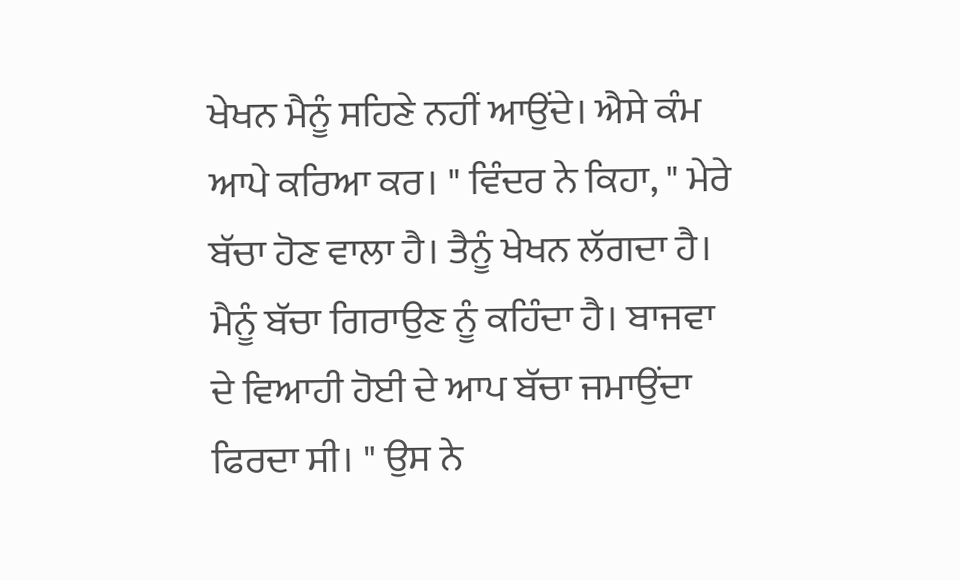ਖੇਖਨ ਮੈਨੂੰ ਸਹਿਣੇ ਨਹੀਂ ਆਉਂਦੇ। ਐਸੇ ਕੰਮ
ਆਪੇ ਕਰਿਆ ਕਰ। " ਵਿੰਦਰ ਨੇ ਕਿਹਾ, " ਮੇਰੇ ਬੱਚਾ ਹੋਣ ਵਾਲਾ ਹੈ। ਤੈਨੂੰ ਖੇਖਨ ਲੱਗਦਾ ਹੈ।
ਮੈਨੂੰ ਬੱਚਾ ਗਿਰਾਉਣ ਨੂੰ ਕਹਿੰਦਾ ਹੈ। ਬਾਜਵਾ ਦੇ ਵਿਆਹੀ ਹੋਈ ਦੇ ਆਪ ਬੱਚਾ ਜਮਾਉਂਦਾ
ਫਿਰਦਾ ਸੀ। " ਉਸ ਨੇ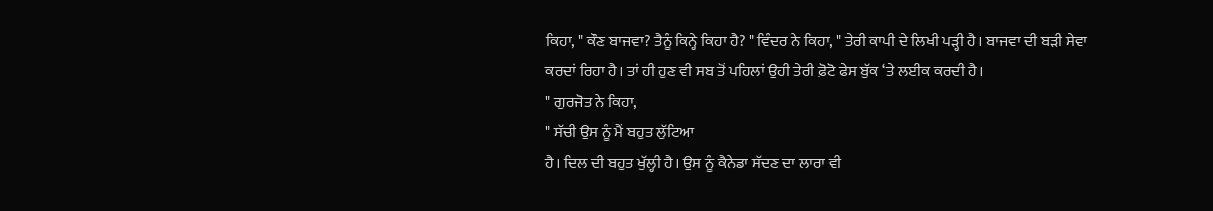ਕਿਹਾ, " ਕੌਣ ਬਾਜਵਾ? ਤੈਨੂੰ ਕਿਨ੍ਹੇ ਕਿਹਾ ਹੈ? " ਵਿੰਦਰ ਨੇ ਕਿਹਾ, " ਤੇਰੀ ਕਾਪੀ ਦੇ ਲਿਖੀ ਪੜ੍ਹੀ ਹੈ। ਬਾਜਵਾ ਦੀ ਬੜੀ ਸੇਵਾ
ਕਰਦਾਂ ਰਿਹਾ ਹੈ। ਤਾਂ ਹੀ ਹੁਣ ਵੀ ਸਬ ਤੋਂ ਪਹਿਲਾਂ ਉਹੀ ਤੇਰੀ ਫ਼ੋਟੋ ਫੇਸ ਬੁੱਕ ‘ਤੇ ਲਈਕ ਕਰਦੀ ਹੈ।
" ਗੁਰਜੋਤ ਨੇ ਕਿਹਾ,
" ਸੱਚੀ ਉਸ ਨੂੰ ਮੈਂ ਬਹੁਤ ਲੁੱਟਿਆ
ਹੈ। ਦਿਲ ਦੀ ਬਹੁਤ ਖੁੱਲ੍ਹੀ ਹੈ। ਉਸ ਨੂੰ ਕੈਨੇਡਾ ਸੱਦਣ ਦਾ ਲਾਰਾ ਵੀ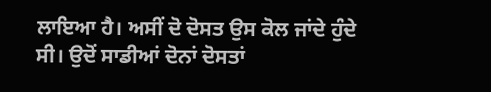ਲਾਇਆ ਹੈ। ਅਸੀਂ ਦੋ ਦੋਸਤ ਉਸ ਕੋਲ ਜਾਂਦੇ ਹੁੰਦੇ
ਸੀ। ਉਦੋਂ ਸਾਡੀਆਂ ਦੋਨਾਂ ਦੋਸਤਾਂ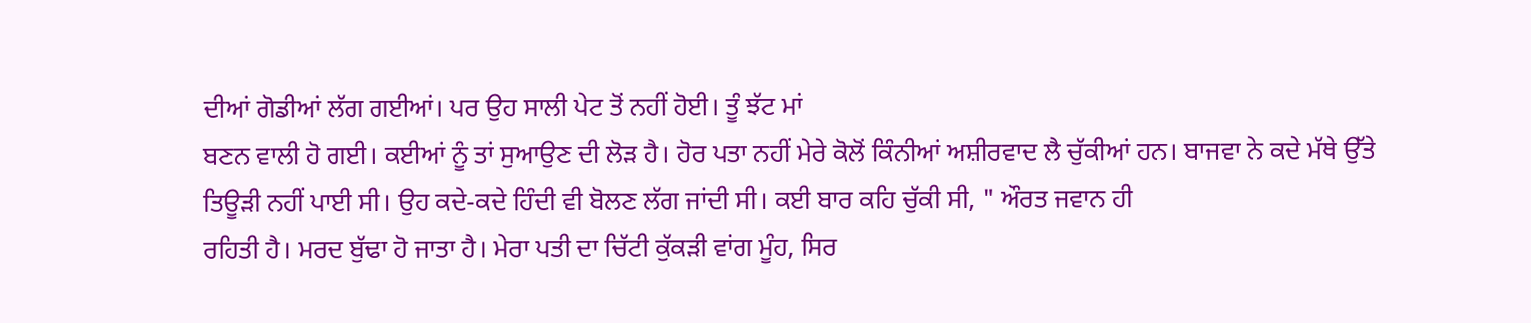ਦੀਆਂ ਗੋਡੀਆਂ ਲੱਗ ਗਈਆਂ। ਪਰ ਉਹ ਸਾਲੀ ਪੇਟ ਤੋਂ ਨਹੀਂ ਹੋਈ। ਤੂੰ ਝੱਟ ਮਾਂ
ਬਣਨ ਵਾਲੀ ਹੋ ਗਈ। ਕਈਆਂ ਨੂੰ ਤਾਂ ਸੁਆਉਣ ਦੀ ਲੋੜ ਹੈ। ਹੋਰ ਪਤਾ ਨਹੀਂ ਮੇਰੇ ਕੋਲੋਂ ਕਿੰਨੀਆਂ ਅਸ਼ੀਰਵਾਦ ਲੈ ਚੁੱਕੀਆਂ ਹਨ। ਬਾਜਵਾ ਨੇ ਕਦੇ ਮੱਥੇ ਉੱਤੇ
ਤਿਊੜੀ ਨਹੀਂ ਪਾਈ ਸੀ। ਉਹ ਕਦੇ-ਕਦੇ ਹਿੰਦੀ ਵੀ ਬੋਲਣ ਲੱਗ ਜਾਂਦੀ ਸੀ। ਕਈ ਬਾਰ ਕਹਿ ਚੁੱਕੀ ਸੀ, " ਔਰਤ ਜਵਾਨ ਹੀ
ਰਹਿਤੀ ਹੈ। ਮਰਦ ਬੁੱਢਾ ਹੋ ਜਾਤਾ ਹੈ। ਮੇਰਾ ਪਤੀ ਦਾ ਚਿੱਟੀ ਕੁੱਕੜੀ ਵਾਂਗ ਮੂੰਹ, ਸਿਰ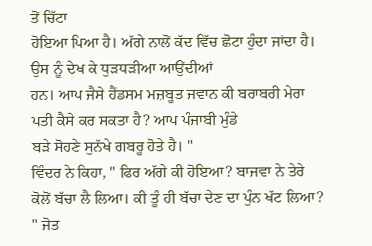ਤੋਂ ਚਿੱਟਾ
ਹੋਇਆ ਪਿਆ ਹੈ। ਅੱਗੇ ਨਾਲੋਂ ਕੱਦ ਵਿੱਚ ਛੋਟਾ ਹੁੰਦਾ ਜਾਂਦਾ ਹੈ। ਉਸ ਨੂੰ ਦੇਖ ਕੇ ਧੁੜਧੜੀਆ ਆਉਂਦੀਆਂ
ਹਨ। ਆਪ ਜੈਸੇ ਹੈਂਡਸਮ ਮਜ਼ਬੂਤ ਜਵਾਨ ਕੀ ਬਰਾਬਰੀ ਮੇਰਾ
ਪਤੀ ਕੈਸੇ ਕਰ ਸਕਤਾ ਹੈ? ਆਪ ਪੰਜਾਬੀ ਮੁੰਡੇ
ਬੜੇ ਸੋਹਣੇ ਸੁਨੱਖੇ ਗਬਰੂ ਹੋਤੇ ਹੈ। "
ਵਿੰਦਰ ਨੇ ਕਿਹਾ, " ਫਿਰ ਅੱਗੇ ਕੀ ਹੋਇਆ? ਬਾਜਵਾ ਨੇ ਤੇਰੇ
ਕੋਲੋਂ ਬੱਚਾ ਲੈ ਲਿਆ। ਕੀ ਤੂੰ ਹੀ ਬੱਚਾ ਦੇਣ ਦਾ ਪੁੰਨ ਖੱਟ ਲਿਆ? " ਜੋਤ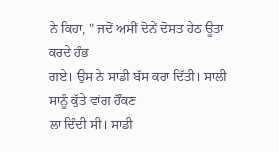ਨੇ ਕਿਹਾ, " ਜਦੋਂ ਅਸੀਂ ਦੋਨੇਂ ਦੋਸਤ ਹੇਠ ਊਤਾ ਕਰਦੇ ਹੰਭ
ਗਏ। ਉਸ ਨੇ ਸਾਡੀ ਬੱਸ ਕਰਾ ਦਿੱਤੀ। ਸਾਲੀ ਸਾਨੂੰ ਕੁੱਤੇ ਵਾਂਗ ਹੌਂਕਣ
ਲਾ ਦਿੰਦੀ ਸੀ। ਸਾਡੀ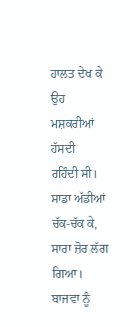ਹਾਲਤ ਦੇਖ ਕੇ ਉਹ ਮਸ਼ਕਰੀਆਂ ਹੱਸਦੀ
ਰਹਿੰਦੀ ਸੀ। ਸਾਡਾ ਅੱਡੀਆਂ ਚੱਕ-ਚੱਕ ਕੇ, ਸਾਰਾ ਜ਼ੋਰ ਲੱਗ ਗਿਆ। ਬਾਜਵਾ ਨੂੰ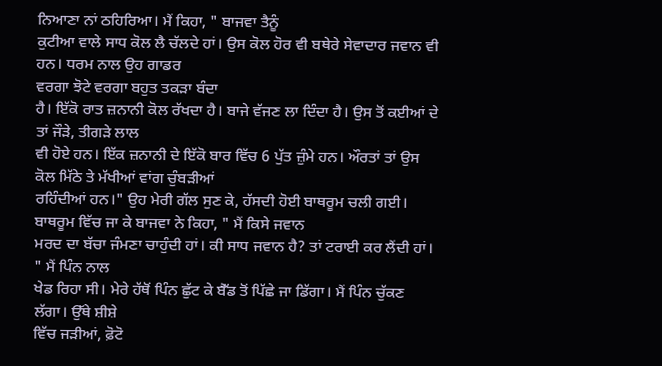ਨਿਆਣਾ ਨਾਂ ਠਹਿਰਿਆ। ਮੈਂ ਕਿਹਾ, " ਬਾਜਵਾ ਤੈਨੂੰ
ਕੁਟੀਆ ਵਾਲੇ ਸਾਧ ਕੋਲ ਲੈ ਚੱਲਦੇ ਹਾਂ। ਉਸ ਕੋਲ ਹੋਰ ਵੀ ਬਥੇਰੇ ਸੇਵਾਦਾਰ ਜਵਾਨ ਵੀ ਹਨ। ਧਰਮ ਨਾਲ ਉਹ ਗਾਡਰ
ਵਰਗਾ ਝੋਟੇ ਵਰਗਾ ਬਹੁਤ ਤਕੜਾ ਬੰਦਾ
ਹੈ। ਇੱਕੋ ਰਾਤ ਜ਼ਨਾਨੀ ਕੋਲ ਰੱਖਦਾ ਹੈ। ਬਾਜੇ ਵੱਜਣ ਲਾ ਦਿੰਦਾ ਹੈ। ਉਸ ਤੋਂ ਕਈਆਂ ਦੇ ਤਾਂ ਜੌੜੇ, ਤੀਗੜੇ ਲਾਲ
ਵੀ ਹੋਏ ਹਨ। ਇੱਕ ਜ਼ਨਾਨੀ ਦੇ ਇੱਕੋ ਬਾਰ ਵਿੱਚ 6 ਪੁੱਤ ਜ਼ੁੰਮੇ ਹਨ। ਔਰਤਾਂ ਤਾਂ ਉਸ ਕੋਲ ਮਿੱਠੇ ਤੇ ਮੱਖੀਆਂ ਵਾਂਗ ਚੁੰਬੜੀਆਂ
ਰਹਿੰਦੀਆਂ ਹਨ।" ਉਹ ਮੇਰੀ ਗੱਲ ਸੁਣ ਕੇ, ਹੱਸਦੀ ਹੋਈ ਬਾਥਰੂਮ ਚਲੀ ਗਈ। ਬਾਥਰੂਮ ਵਿੱਚ ਜਾ ਕੇ ਬਾਜਵਾ ਨੇ ਕਿਹਾ, " ਮੈਂ ਕਿਸੇ ਜਵਾਨ
ਮਰਦ ਦਾ ਬੱਚਾ ਜੰਮਣਾ ਚਾਹੁੰਦੀ ਹਾਂ। ਕੀ ਸਾਧ ਜਵਾਨ ਹੈ? ਤਾਂ ਟਰਾਈ ਕਰ ਲੈਂਦੀ ਹਾਂ। " ਮੈਂ ਪਿੰਨ ਨਾਲ
ਖੇਡ ਰਿਹਾ ਸੀ। ਮੇਰੇ ਹੱਥੋਂ ਪਿੰਨ ਛੁੱਟ ਕੇ ਬੈੱਡ ਤੋਂ ਪਿੱਛੇ ਜਾ ਡਿੱਗਾ। ਮੈਂ ਪਿੰਨ ਚੁੱਕਣ ਲੱਗਾ। ਉੱਥੇ ਸ਼ੀਸ਼ੇ
ਵਿੱਚ ਜੜੀਆਂ, ਫ਼ੋਟੋ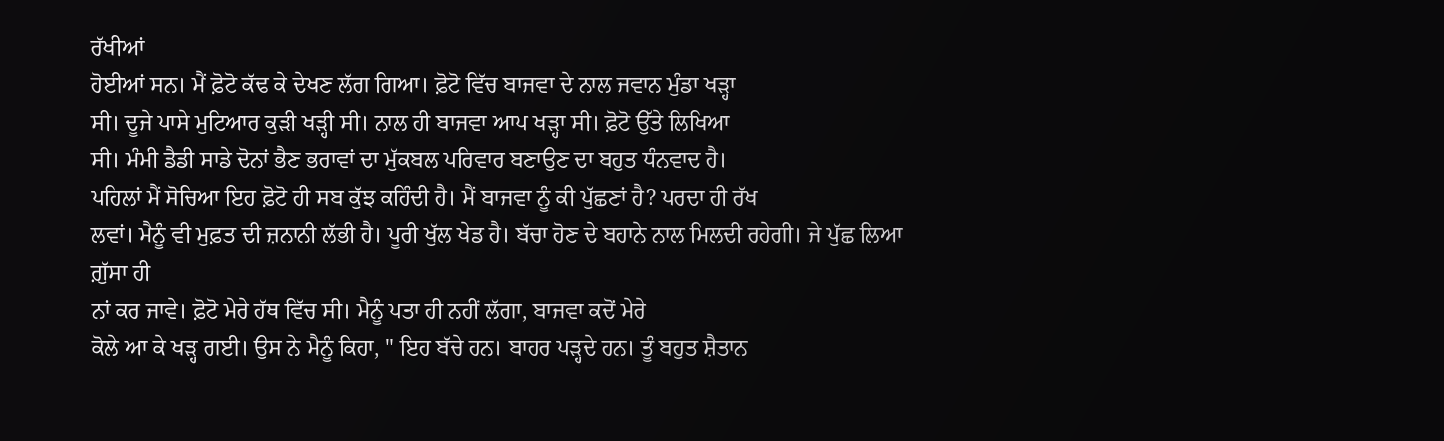ਰੱਖੀਆਂ
ਹੋਈਆਂ ਸਨ। ਮੈਂ ਫ਼ੋਟੋ ਕੱਢ ਕੇ ਦੇਖਣ ਲੱਗ ਗਿਆ। ਫ਼ੋਟੋ ਵਿੱਚ ਬਾਜਵਾ ਦੇ ਨਾਲ ਜਵਾਨ ਮੁੰਡਾ ਖੜ੍ਹਾ
ਸੀ। ਦੂਜੇ ਪਾਸੇ ਮੁਟਿਆਰ ਕੁੜੀ ਖੜ੍ਹੀ ਸੀ। ਨਾਲ ਹੀ ਬਾਜਵਾ ਆਪ ਖੜ੍ਹਾ ਸੀ। ਫ਼ੋਟੋ ਉੱਤੇ ਲਿਖਿਆ
ਸੀ। ਮੰਮੀ ਡੈਡੀ ਸਾਡੇ ਦੋਨਾਂ ਭੈਣ ਭਰਾਵਾਂ ਦਾ ਮੁੱਕਬਲ ਪਰਿਵਾਰ ਬਣਾਉਣ ਦਾ ਬਹੁਤ ਧੰਨਵਾਦ ਹੈ।
ਪਹਿਲਾਂ ਮੈਂ ਸੋਚਿਆ ਇਹ ਫ਼ੋਟੋ ਹੀ ਸਬ ਕੁੱਝ ਕਹਿੰਦੀ ਹੈ। ਮੈਂ ਬਾਜਵਾ ਨੂੰ ਕੀ ਪੁੱਛਣਾਂ ਹੈ? ਪਰਦਾ ਹੀ ਰੱਖ
ਲਵਾਂ। ਮੈਨੂੰ ਵੀ ਮੁਫ਼ਤ ਦੀ ਜ਼ਨਾਨੀ ਲੱਭੀ ਹੈ। ਪੂਰੀ ਖੁੱਲ ਖੇਡ ਹੈ। ਬੱਚਾ ਹੋਣ ਦੇ ਬਹਾਨੇ ਨਾਲ ਮਿਲਦੀ ਰਹੇਗੀ। ਜੇ ਪੁੱਛ ਲਿਆ ਗ਼ੁੱਸਾ ਹੀ
ਨਾਂ ਕਰ ਜਾਵੇ। ਫ਼ੋਟੋ ਮੇਰੇ ਹੱਥ ਵਿੱਚ ਸੀ। ਮੈਨੂੰ ਪਤਾ ਹੀ ਨਹੀਂ ਲੱਗਾ, ਬਾਜਵਾ ਕਦੋਂ ਮੇਰੇ
ਕੋਲੇ ਆ ਕੇ ਖੜ੍ਹ ਗਈ। ਉਸ ਨੇ ਮੈਨੂੰ ਕਿਹਾ, " ਇਹ ਬੱਚੇ ਹਨ। ਬਾਹਰ ਪੜ੍ਹਦੇ ਹਨ। ਤੂੰ ਬਹੁਤ ਸ਼ੈਤਾਨ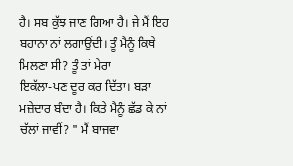ਹੈ। ਸਬ ਕੁੱਝ ਜਾਣ ਗਿਆ ਹੈ। ਜੇ ਮੈਂ ਇਹ ਬਹਾਨਾ ਨਾਂ ਲਗਾਉਂਦੀ। ਤੂੰ ਮੈਨੂੰ ਕਿਥੇ ਮਿਲਣਾ ਸੀ? ਤੂੰ ਤਾਂ ਮੇਰਾ
ਇਕੱਲਾ-ਪਣ ਦੂਰ ਕਰ ਦਿੱਤਾ। ਬੜਾ ਮਜ਼ੇਦਾਰ ਬੰਦਾ ਹੈ। ਕਿਤੇ ਮੈਨੂੰ ਛੱਡ ਕੇ ਨਾਂ ਚੱਲਾਂ ਜਾਵੀਂ? " ਮੈਂ ਬਾਜਵਾ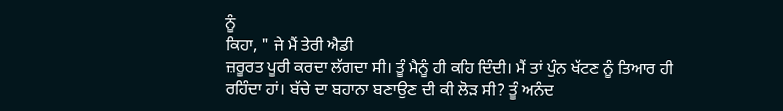ਨੂੰ
ਕਿਹਾ, " ਜੇ ਮੈਂ ਤੇਰੀ ਐਡੀ
ਜ਼ਰੂਰਤ ਪੂਰੀ ਕਰਦਾ ਲੱਗਦਾ ਸੀ। ਤੂੰ ਮੈਨੂੰ ਹੀ ਕਹਿ ਦਿੰਦੀ। ਮੈਂ ਤਾਂ ਪੁੰਨ ਖੱਟਣ ਨੂੰ ਤਿਆਰ ਹੀ
ਰਹਿੰਦਾ ਹਾਂ। ਬੱਚੇ ਦਾ ਬਹਾਨਾ ਬਣਾਉਣ ਦੀ ਕੀ ਲੋੜ ਸੀ? ਤੂੰ ਅਨੰਦ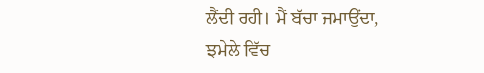ਲੈਂਦੀ ਰਹੀ। ਮੈਂ ਬੱਚਾ ਜਮਾਉਂਦਾ, ਝਮੇਲੇ ਵਿੱਚ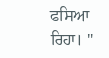ਫਸਿਆ
ਰਿਹਾ। "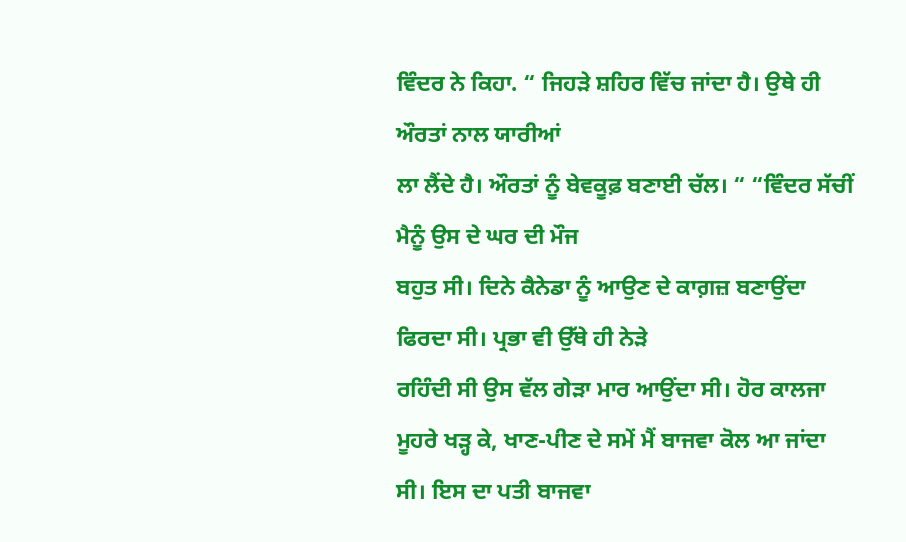ਵਿੰਦਰ ਨੇ ਕਿਹਾ. “ ਜਿਹੜੇ ਸ਼ਹਿਰ ਵਿੱਚ ਜਾਂਦਾ ਹੈ। ਉਥੇ ਹੀ ਔਰਤਾਂ ਨਾਲ ਯਾਰੀਆਂ
ਲਾ ਲੈਂਦੇ ਹੈ। ਔਰਤਾਂ ਨੂੰ ਬੇਵਕੂਫ਼ ਬਣਾਈ ਚੱਲ। “ “ਵਿੰਦਰ ਸੱਚੀਂ ਮੈਨੂੰ ਉਸ ਦੇ ਘਰ ਦੀ ਮੌਜ
ਬਹੁਤ ਸੀ। ਦਿਨੇ ਕੈਨੇਡਾ ਨੂੰ ਆਉਣ ਦੇ ਕਾਗ਼ਜ਼ ਬਣਾਉਂਦਾ ਫਿਰਦਾ ਸੀ। ਪ੍ਰਭਾ ਵੀ ਉੱਥੇ ਹੀ ਨੇੜੇ
ਰਹਿੰਦੀ ਸੀ ਉਸ ਵੱਲ ਗੇੜਾ ਮਾਰ ਆਉਂਦਾ ਸੀ। ਹੋਰ ਕਾਲਜਾ ਮੂਹਰੇ ਖੜ੍ਹ ਕੇ, ਖਾਣ-ਪੀਣ ਦੇ ਸਮੇਂ ਮੈਂ ਬਾਜਵਾ ਕੋਲ ਆ ਜਾਂਦਾ ਸੀ। ਇਸ ਦਾ ਪਤੀ ਬਾਜਵਾ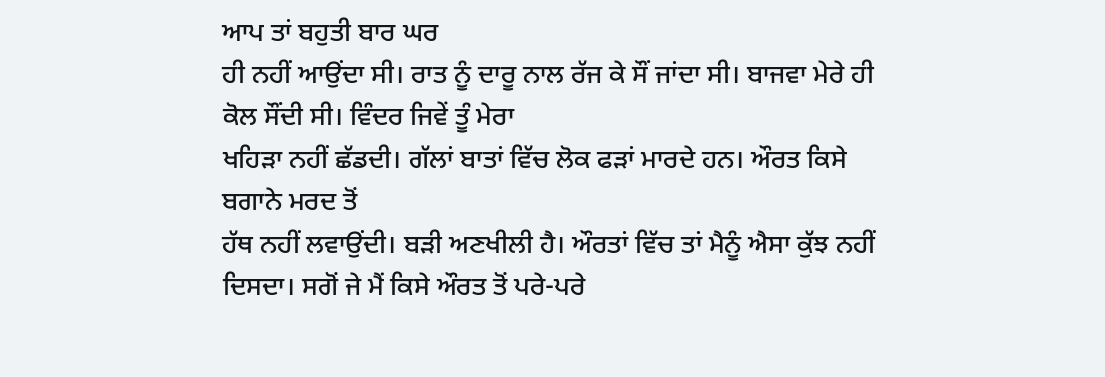ਆਪ ਤਾਂ ਬਹੁਤੀ ਬਾਰ ਘਰ
ਹੀ ਨਹੀਂ ਆਉਂਦਾ ਸੀ। ਰਾਤ ਨੂੰ ਦਾਰੂ ਨਾਲ ਰੱਜ ਕੇ ਸੌਂ ਜਾਂਦਾ ਸੀ। ਬਾਜਵਾ ਮੇਰੇ ਹੀ ਕੋਲ ਸੌਂਦੀ ਸੀ। ਵਿੰਦਰ ਜਿਵੇਂ ਤੂੰ ਮੇਰਾ
ਖਹਿੜਾ ਨਹੀਂ ਛੱਡਦੀ। ਗੱਲਾਂ ਬਾਤਾਂ ਵਿੱਚ ਲੋਕ ਫੜਾਂ ਮਾਰਦੇ ਹਨ। ਔਰਤ ਕਿਸੇ ਬਗਾਨੇ ਮਰਦ ਤੋਂ
ਹੱਥ ਨਹੀਂ ਲਵਾਉਂਦੀ। ਬੜੀ ਅਣਖੀਲੀ ਹੈ। ਔਰਤਾਂ ਵਿੱਚ ਤਾਂ ਮੈਨੂੰ ਐਸਾ ਕੁੱਝ ਨਹੀਂ
ਦਿਸਦਾ। ਸਗੋਂ ਜੇ ਮੈਂ ਕਿਸੇ ਔਰਤ ਤੋਂ ਪਰੇ-ਪਰੇ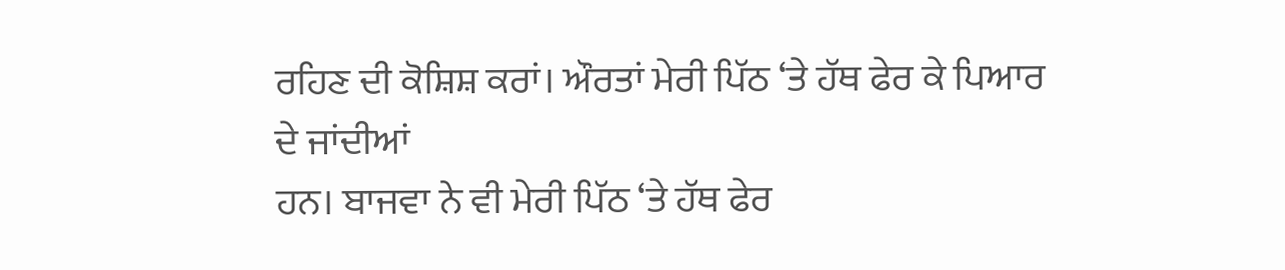ਰਹਿਣ ਦੀ ਕੋਸ਼ਿਸ਼ ਕਰਾਂ। ਔਰਤਾਂ ਮੇਰੀ ਪਿੱਠ ‘ਤੇ ਹੱਥ ਫੇਰ ਕੇ ਪਿਆਰ ਦੇ ਜਾਂਦੀਆਂ
ਹਨ। ਬਾਜਵਾ ਨੇ ਵੀ ਮੇਰੀ ਪਿੱਠ ‘ਤੇ ਹੱਥ ਫੇਰ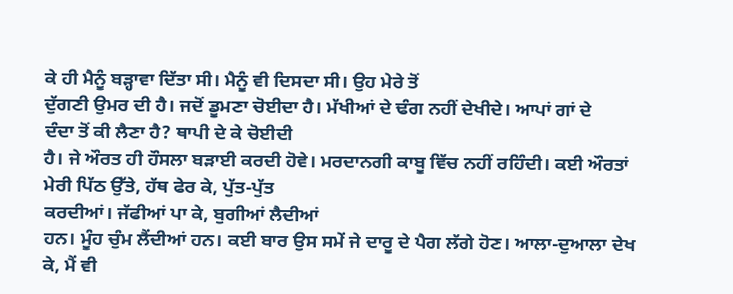ਕੇ ਹੀ ਮੈਨੂੰ ਬੜ੍ਹਾਵਾ ਦਿੱਤਾ ਸੀ। ਮੈਨੂੰ ਵੀ ਦਿਸਦਾ ਸੀ। ਉਹ ਮੇਰੇ ਤੋਂ
ਦੁੱਗਣੀ ਉਮਰ ਦੀ ਹੈ। ਜਦੋਂ ਡੂਮਣਾ ਚੋਈਦਾ ਹੈ। ਮੱਖੀਆਂ ਦੇ ਢੰਗ ਨਹੀਂ ਦੇਖੀਦੇ। ਆਪਾਂ ਗਾਂ ਦੇ
ਦੰਦਾ ਤੋਂ ਕੀ ਲੈਣਾ ਹੈ? ਥਾਪੀ ਦੇ ਕੇ ਚੋਈਦੀ
ਹੈ। ਜੇ ਔਰਤ ਹੀ ਹੌਸਲਾ ਬੜਾਈ ਕਰਦੀ ਹੋਵੇ। ਮਰਦਾਨਗੀ ਕਾਬੂ ਵਿੱਚ ਨਹੀਂ ਰਹਿੰਦੀ। ਕਈ ਔਰਤਾਂ
ਮੇਰੀ ਪਿੱਠ ਉੱਤੇ, ਹੱਥ ਫੇਰ ਕੇ, ਪੁੱਤ-ਪੁੱਤ
ਕਰਦੀਆਂ। ਜੱਫੀਆਂ ਪਾ ਕੇ, ਬੁਗੀਆਂ ਲੈਦੀਆਂ
ਹਨ। ਮੂੰਹ ਚੁੰਮ ਲੈਂਦੀਆਂ ਹਨ। ਕਈ ਬਾਰ ਉਸ ਸਮੇਂ ਜੇ ਦਾਰੂ ਦੇ ਪੈਗ ਲੱਗੇ ਹੋਣ। ਆਲਾ-ਦੁਆਲਾ ਦੇਖ
ਕੇ, ਮੈਂ ਵੀ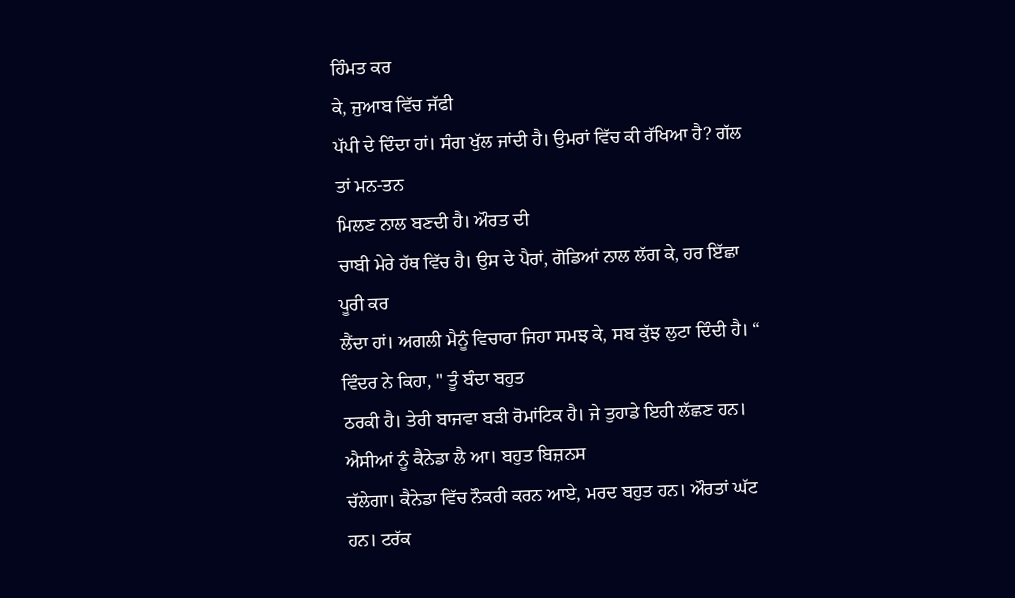ਹਿੰਮਤ ਕਰ
ਕੇ, ਜੁਆਬ ਵਿੱਚ ਜੱਫੀ
ਪੱਪੀ ਦੇ ਦਿੰਦਾ ਹਾਂ। ਸੰਗ ਖੁੱਲ ਜਾਂਦੀ ਹੈ। ਉਮਰਾਂ ਵਿੱਚ ਕੀ ਰੱਖਿਆ ਹੈ? ਗੱਲ ਤਾਂ ਮਨ-ਤਨ
ਮਿਲਣ ਨਾਲ ਬਣਦੀ ਹੈ। ਔਰਤ ਦੀ
ਚਾਬੀ ਮੇਰੇ ਹੱਥ ਵਿੱਚ ਹੈ। ਉਸ ਦੇ ਪੈਰਾਂ, ਗੋਡਿਆਂ ਨਾਲ ਲੱਗ ਕੇ, ਹਰ ਇੱਛਾ ਪੂਰੀ ਕਰ
ਲੈਂਦਾ ਹਾਂ। ਅਗਲੀ ਮੈਨੂੰ ਵਿਚਾਰਾ ਜਿਹਾ ਸਮਝ ਕੇ, ਸਬ ਕੁੱਝ ਲੁਟਾ ਦਿੰਦੀ ਹੈ। “ ਵਿੰਦਰ ਨੇ ਕਿਹਾ, " ਤੂੰ ਬੰਦਾ ਬਹੁਤ
ਠਰਕੀ ਹੈ। ਤੇਰੀ ਬਾਜਵਾ ਬੜੀ ਰੋਮਾਂਟਿਕ ਹੈ। ਜੇ ਤੁਹਾਡੇ ਇਹੀ ਲੱਛਣ ਹਨ। ਐਸੀਆਂ ਨੂੰ ਕੈਨੇਡਾ ਲੈ ਆ। ਬਹੁਤ ਬਿਜ਼ਨਸ
ਚੱਲੇਗਾ। ਕੈਨੇਡਾ ਵਿੱਚ ਨੌਕਰੀ ਕਰਨ ਆਏ, ਮਰਦ ਬਹੁਤ ਹਨ। ਔਰਤਾਂ ਘੱਟ ਹਨ। ਟਰੱਕ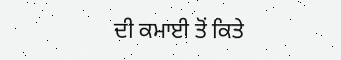ਦੀ ਕਮਾਈ ਤੋਂ ਕਿਤੇ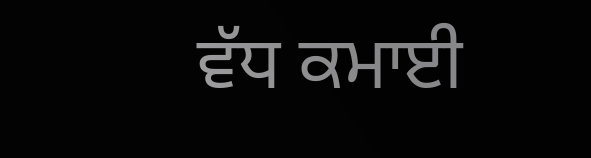ਵੱਧ ਕਮਾਈ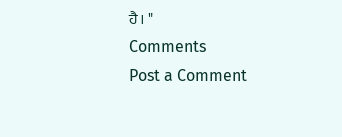ਹੈ। "
Comments
Post a Comment